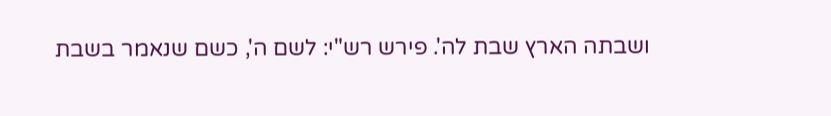ושבתה הארץ שבת לה'. פירש רש"י: לשם ה', כשם שנאמר בשבת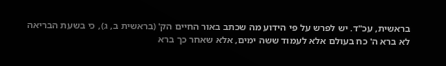בראשית, עכ"ד. יש לפרש על פי הידוע מה שכתב באור החיים הק' (בראשית ב, ג), כי בשעת הבריאה לא ברא ה' כח בעולם אלא לעמוד ששה ימים, אלא שאחר כך ברא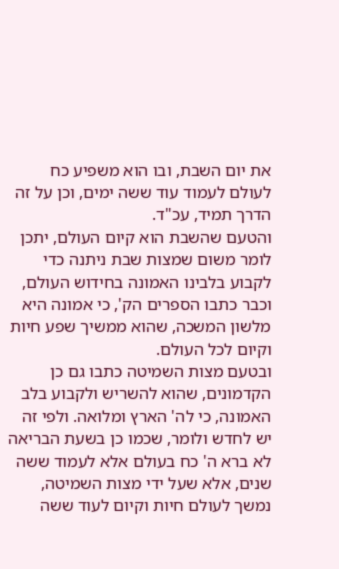את יום השבת, ובו הוא משפיע כח לעולם לעמוד עוד ששה ימים, וכן על זה הדרך תמיד, עכ"ד.
והטעם שהשבת הוא קיום העולם, יתכן לומר משום שמצות שבת ניתנה כדי לקבוע בלבינו האמונה בחידוש העולם, וכבר כתבו הספרים הק', כי אמונה היא מלשון המשכה, שהוא ממשיך שפע חיות וקיום לכל העולם.
ובטעם מצות השמיטה כתבו גם כן הקדמונים, שהוא להשריש ולקבוע בלב האמונה, כי לה' הארץ ומלואה. ולפי זה יש לחדש ולומר, שכמו כן בשעת הבריאה לא ברא ה' כח בעולם אלא לעמוד ששה שנים, אלא שעל ידי מצות השמיטה, נמשך לעולם חיות וקיום לעוד ששה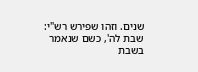שנים. וזהו שפירש רש"י: שבת לה', כשם שנאמר בשבת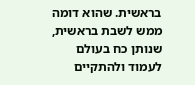בראשית. שהוא דומה ממש לשבת בראשית, שנותן כח בעולם לעמוד ולהתקיים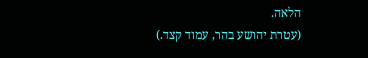הלאה.
(עטרת יהושע בהר, עמוד קצד.)